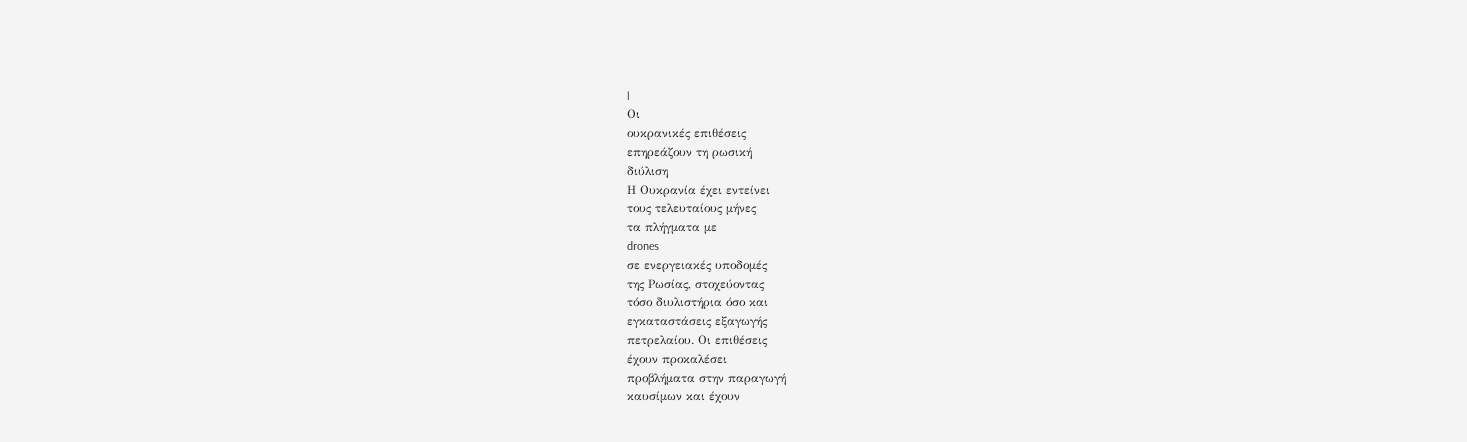|
Οι
ουκρανικές επιθέσεις
επηρεάζουν τη ρωσική
διύλιση
Η Ουκρανία έχει εντείνει
τους τελευταίους μήνες
τα πλήγματα με
drones
σε ενεργειακές υποδομές
της Ρωσίας, στοχεύοντας
τόσο διυλιστήρια όσο και
εγκαταστάσεις εξαγωγής
πετρελαίου. Οι επιθέσεις
έχουν προκαλέσει
προβλήματα στην παραγωγή
καυσίμων και έχουν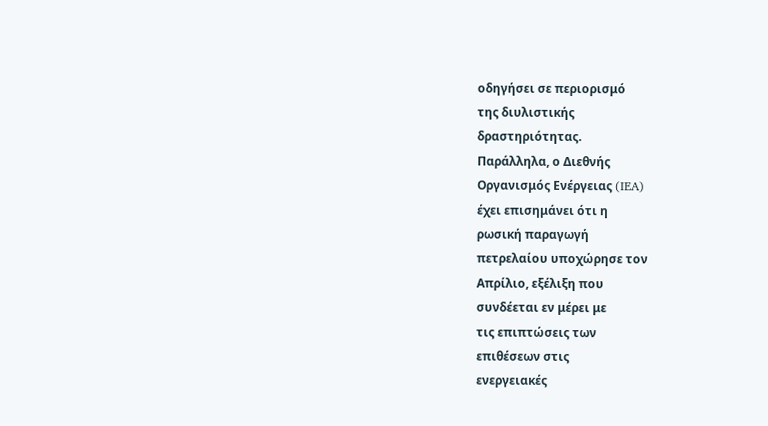οδηγήσει σε περιορισμό
της διυλιστικής
δραστηριότητας.
Παράλληλα, ο Διεθνής
Οργανισμός Ενέργειας (IEA)
έχει επισημάνει ότι η
ρωσική παραγωγή
πετρελαίου υποχώρησε τον
Απρίλιο, εξέλιξη που
συνδέεται εν μέρει με
τις επιπτώσεις των
επιθέσεων στις
ενεργειακές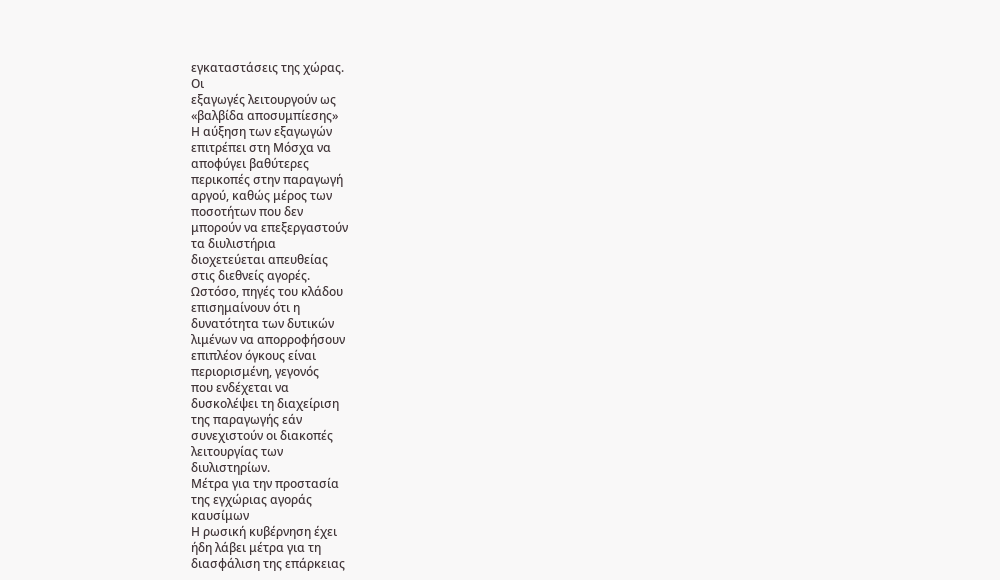εγκαταστάσεις της χώρας.
Οι
εξαγωγές λειτουργούν ως
«βαλβίδα αποσυμπίεσης»
Η αύξηση των εξαγωγών
επιτρέπει στη Μόσχα να
αποφύγει βαθύτερες
περικοπές στην παραγωγή
αργού, καθώς μέρος των
ποσοτήτων που δεν
μπορούν να επεξεργαστούν
τα διυλιστήρια
διοχετεύεται απευθείας
στις διεθνείς αγορές.
Ωστόσο, πηγές του κλάδου
επισημαίνουν ότι η
δυνατότητα των δυτικών
λιμένων να απορροφήσουν
επιπλέον όγκους είναι
περιορισμένη, γεγονός
που ενδέχεται να
δυσκολέψει τη διαχείριση
της παραγωγής εάν
συνεχιστούν οι διακοπές
λειτουργίας των
διυλιστηρίων.
Μέτρα για την προστασία
της εγχώριας αγοράς
καυσίμων
Η ρωσική κυβέρνηση έχει
ήδη λάβει μέτρα για τη
διασφάλιση της επάρκειας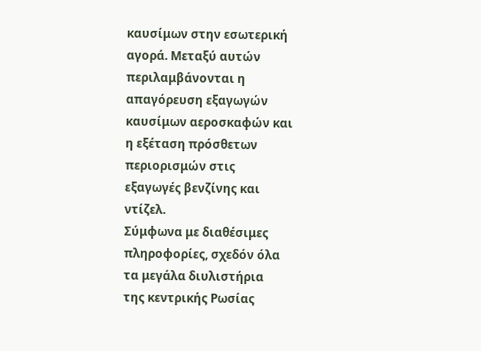καυσίμων στην εσωτερική
αγορά. Μεταξύ αυτών
περιλαμβάνονται η
απαγόρευση εξαγωγών
καυσίμων αεροσκαφών και
η εξέταση πρόσθετων
περιορισμών στις
εξαγωγές βενζίνης και
ντίζελ.
Σύμφωνα με διαθέσιμες
πληροφορίες, σχεδόν όλα
τα μεγάλα διυλιστήρια
της κεντρικής Ρωσίας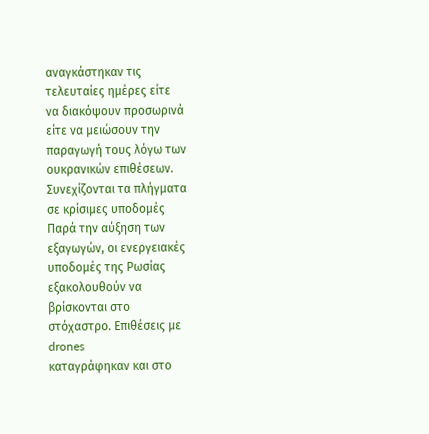αναγκάστηκαν τις
τελευταίες ημέρες είτε
να διακόψουν προσωρινά
είτε να μειώσουν την
παραγωγή τους λόγω των
ουκρανικών επιθέσεων.
Συνεχίζονται τα πλήγματα
σε κρίσιμες υποδομές
Παρά την αύξηση των
εξαγωγών, οι ενεργειακές
υποδομές της Ρωσίας
εξακολουθούν να
βρίσκονται στο
στόχαστρο. Επιθέσεις με
drones
καταγράφηκαν και στο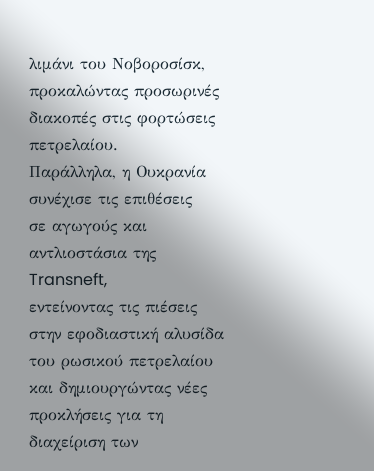λιμάνι του Νοβοροσίσκ,
προκαλώντας προσωρινές
διακοπές στις φορτώσεις
πετρελαίου.
Παράλληλα, η Ουκρανία
συνέχισε τις επιθέσεις
σε αγωγούς και
αντλιοστάσια της
Transneft,
εντείνοντας τις πιέσεις
στην εφοδιαστική αλυσίδα
του ρωσικού πετρελαίου
και δημιουργώντας νέες
προκλήσεις για τη
διαχείριση των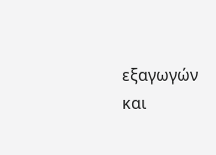εξαγωγών
και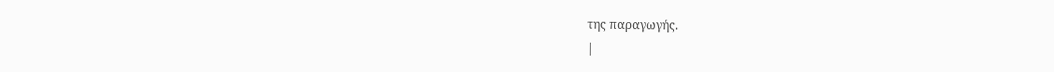της παραγωγής.
|